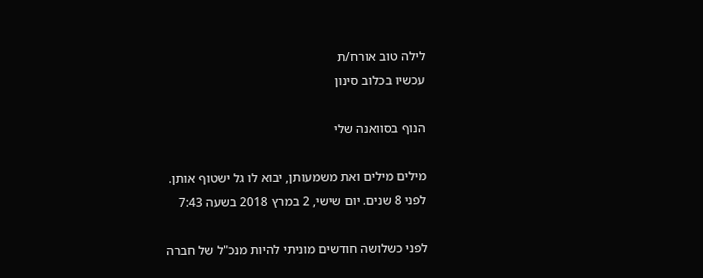לילה טוב אורח/ת
עכשיו בכלוב סינון

הנוף בסוואנה שלי

מילים מילים ואת משמעותן, יבוא לו גל ישטוף אותן.
לפני 8 שנים. יום שישי, 2 במרץ 2018 בשעה 7:43

לפני כשלושה חודשים מוניתי להיות מנכ"ל של חברה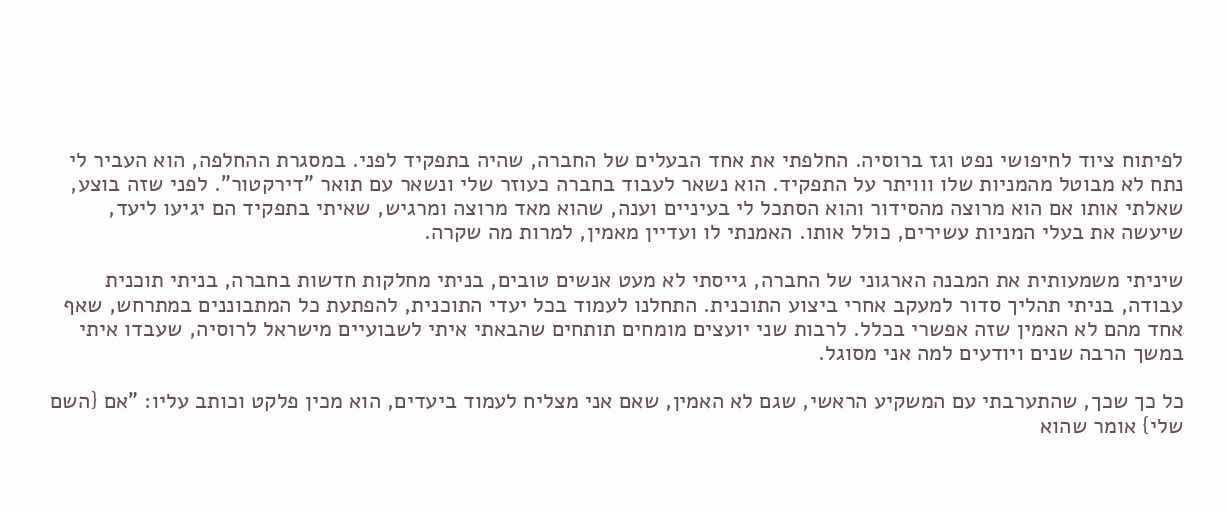לפיתוח ציוד לחיפושי נפט וגז ברוסיה. החלפתי את אחד הבעלים של החברה, שהיה בתפקיד לפני. במסגרת ההחלפה, הוא העביר לי נתח לא מבוטל מהמניות שלו ווויתר על התפקיד. הוא נשאר לעבוד בחברה כעוזר שלי ונשאר עם תואר "דירקטור". לפני שזה בוצע, שאלתי אותו אם הוא מרוצה מהסידור והוא הסתכל לי בעיניים וענה, שהוא מאד מרוצה ומרגיש, שאיתי בתפקיד הם יגיעו ליעד, שיעשה את בעלי המניות עשירים, כולל אותו. האמנתי לו ועדיין מאמין, למרות מה שקרה.

שיניתי משמעותית את המבנה הארגוני של החברה, גייסתי לא מעט אנשים טובים, בניתי מחלקות חדשות בחברה, בניתי תוכנית עבודה, בניתי תהליך סדור למעקב אחרי ביצוע התוכנית. התחלנו לעמוד בכל יעדי התוכנית, להפתעת כל המתבוננים במתרחש, שאף אחד מהם לא האמין שזה אפשרי בכלל. לרבות שני יועצים מומחים תותחים שהבאתי איתי לשבועיים מישראל לרוסיה, שעבדו איתי במשך הרבה שנים ויודעים למה אני מסוגל.

כל כך שכך, שהתערבתי עם המשקיע הראשי, שגם לא האמין, שאם אני מצליח לעמוד ביעדים, הוא מכין פלקט וכותב עליו: "אם {השם שלי} אומר שהוא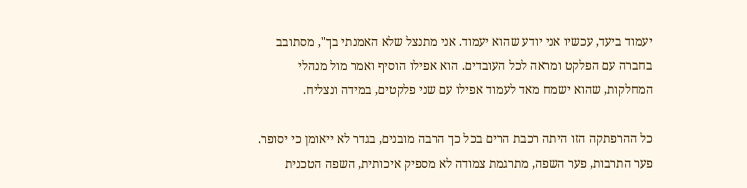יעמוד ביעד, עכשיו אני יודע שהוא יעמוד. אני מתנצל שלא האמנתי בך", מסתובב בחברה עם הפלקט ומראה לכל העובדים. הוא אפילו הוסיף ואמר מול מנהלי המחלקות, שהוא ישמח מאד לעמוד אפילו עם שני פלקטים, במידה ונצליח.

כל ההרפתקה הזו היתה רכבת הרים בכל כך הרבה מובנים, בגדר לא ייאומן כי יסופר. פער התרבות, פער השפה, מתרגמת צמודה לא מספיק איכותית, השפה הטכנית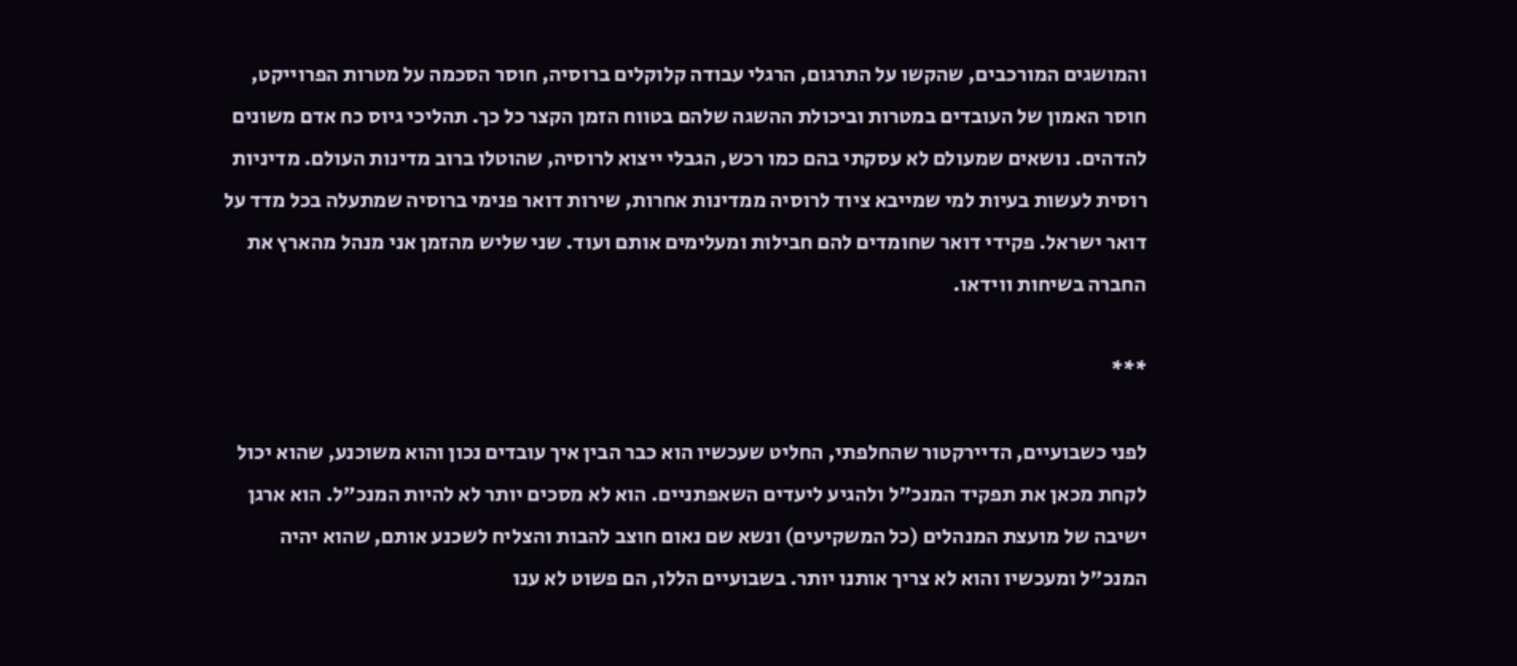והמושגים המורכבים, שהקשו על התרגום, הרגלי עבודה קלוקלים ברוסיה, חוסר הסכמה על מטרות הפרוייקט, חוסר האמון של העובדים במטרות וביכולת ההשגה שלהם בטווח הזמן הקצר כל כך. תהליכי גיוס כח אדם משונים להדהים. נושאים שמעולם לא עסקתי בהם כמו רכש, הגבלי ייצוא לרוסיה, שהוטלו ברוב מדינות העולם. מדיניות רוסית לעשות בעיות למי שמייבא ציוד לרוסיה ממדינות אחרות, שירות דואר פנימי ברוסיה שמתעלה בכל מדד על דואר ישראל. פקידי דואר שחומדים להם חבילות ומעלימים אותם ועוד. שני שליש מהזמן אני מנהל מהארץ את החברה בשיחות ווידאו.

***

לפני כשבועיים, הדיירקטור שהחלפתי, החליט שעכשיו הוא כבר הבין איך עובדים נכון והוא משוכנע, שהוא יכול לקחת מכאן את תפקיד המנכ"ל ולהגיע ליעדים השאפתניים. הוא לא מסכים יותר לא להיות המנכ"ל. הוא ארגן ישיבה של מועצת המנהלים (כל המשקיעים) ונשא שם נאום חוצב להבות והצליח לשכנע אותם, שהוא יהיה המנכ"ל ומעכשיו והוא לא צריך אותנו יותר. בשבועיים הללו, הם פשוט לא ענו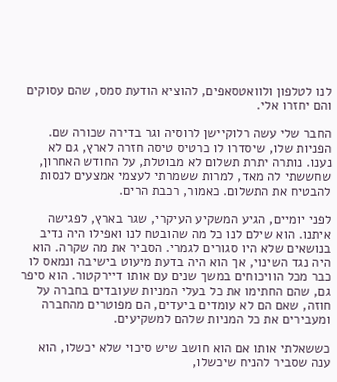לנו לטלפון ולוואטסאפים, להוציא הודעת סמס, שהם עסוקים והם יחזרו אלי.

החבר שלי עשה רלוקיישן לרוסיה וגר בדירה שכורה שם. הפניות שלו, שיסדרו לו כרטיס טיסה חזרה לארץ, גם לא נענו. נותרה יתרת תשלום לא מבוטלת, על החודש האחרון, שחששתי לה מאד, למרות ששמרתי לעצמי אמצעים לנסות להבטיח את התשלום. כאמור, רכבת הרים.

לפני יומיים, הגיע המשקיע העיקרי, שגר בארץ, לפגישה איתנו. הוא שילם לנו כל מה שהובטח לנו ואפילו היה נדיב בנושאים שלא היו סגורים לגמרי. הסביר את מה שקרה. הוא היה נגד השינוי, אך הוא היה בדעת מיעוט בישיבה ונמאס לו כבר מכל הוויכוחים במשך שנים עם אותו דיירקטור. הוא סיפר גם, שהם החתימו את כל בעלי המניות שעובדים בחברה על חוזה, שאם הם לא עומדים ביעדים, הם מפוטרים מהחברה ומעבירים את כל המניות שלהם למשקיעים.

כששאלתי אותו אם הוא חושב שיש סיכוי שלא יכשלו, הוא ענה שסביר להניח שיכשלו,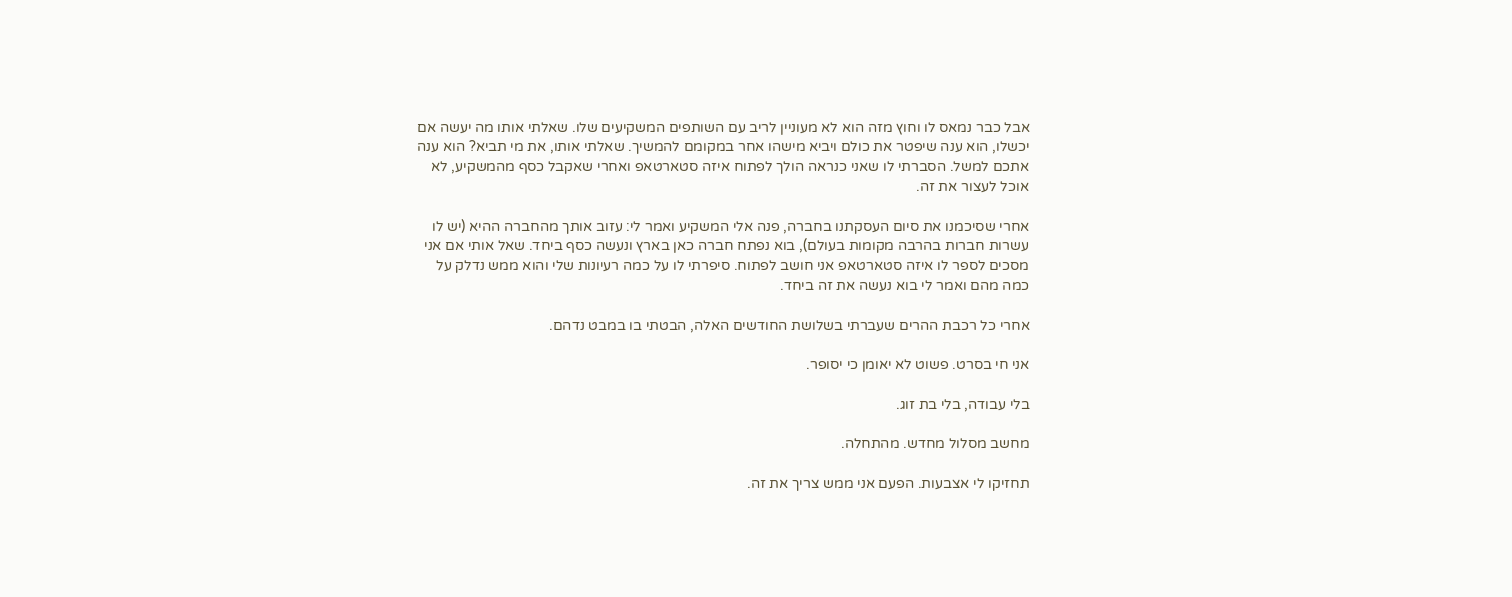אבל כבר נמאס לו וחוץ מזה הוא לא מעוניין לריב עם השותפים המשקיעים שלו. שאלתי אותו מה יעשה אם יכשלו, הוא ענה שיפטר את כולם ויביא מישהו אחר במקומם להמשיך. שאלתי אותו, את מי תביא? הוא ענה אתכם למשל. הסברתי לו שאני כנראה הולך לפתוח איזה סטארטאפ ואחרי שאקבל כסף מהמשקיע, לא אוכל לעצור את זה.

אחרי שסיכמנו את סיום העסקתנו בחברה, פנה אלי המשקיע ואמר לי: עזוב אותך מהחברה ההיא (יש לו עשרות חברות בהרבה מקומות בעולם), בוא נפתח חברה כאן בארץ ונעשה כסף ביחד. שאל אותי אם אני מסכים לספר לו איזה סטארטאפ אני חושב לפתוח. סיפרתי לו על כמה רעיונות שלי והוא ממש נדלק על כמה מהם ואמר לי בוא נעשה את זה ביחד.

אחרי כל רכבת ההרים שעברתי בשלושת החודשים האלה, הבטתי בו במבט נדהם.

אני חי בסרט. פשוט לא יאומן כי יסופר.

בלי עבודה, בלי בת זוג.

מחשב מסלול מחדש. מהתחלה.

תחזיקו לי אצבעות. הפעם אני ממש צריך את זה.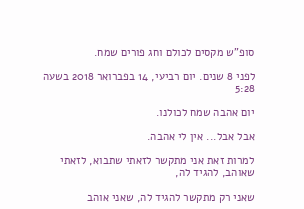סופ"ש מקסים לכולם וחג פורים שמח.

לפני 8 שנים. יום רביעי, 14 בפברואר 2018 בשעה 5:28

יום אהבה שמח לכולנו.

אבל אבל... אין לי אהבה.

למרות זאת אני מתקשר לזאתי שתבוא, לזאתי שאוהב, להגיד לה,

שאני רק מתקשר להגיד לה, שאני אוהב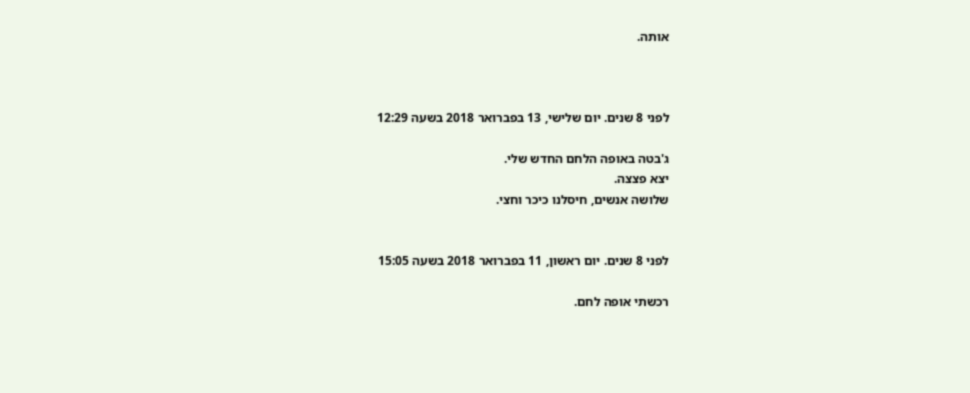אותה.



לפני 8 שנים. יום שלישי, 13 בפברואר 2018 בשעה 12:29

ג'בטה באופה הלחם החדש שלי.
יצא פצצה.
שלושה אנשים, חיסלנו כיכר וחצי.


לפני 8 שנים. יום ראשון, 11 בפברואר 2018 בשעה 15:05

רכשתי אופה לחם.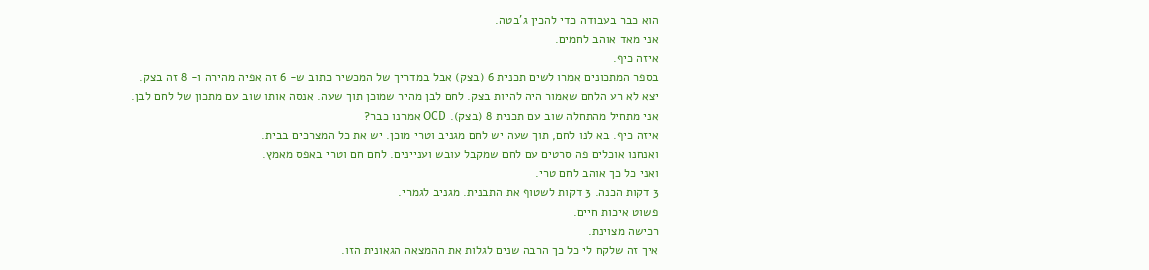הוא כבר בעבודה כדי להכין ג'בטה.
אני מאד אוהב לחמים.
איזה כיף.
בספר המתכונים אמרו לשים תכנית 6 (בצק) אבל במדריך של המכשיר כתוב ש- 6 זה אפיה מהירה ו- 8 זה בצק.
יצא לא רע הלחם שאמור היה להיות בצק. לחם לבן מהיר שמוכן תוך שעה. אנסה אותו שוב עם מתכון של לחם לבן.
אני מתחיל מהתחלה שוב עם תכנית 8 (בצק). OCD אמרנו כבר?
איזה כיף. בא לנו לחם, תוך שעה יש לחם מגניב וטרי מוכן. יש את כל המצרכים בבית.
ואנחנו אוכלים פה סרטים עם לחם שמקבל עובש ועניינים. לחם חם וטרי באפס מאמץ.
ואני כל כך אוהב לחם טרי.
3 דקות הכנה. 3 דקות לשטוף את התבנית. מגניב לגמרי.
פשוט איכות חיים.
רכישה מצוינת.
איך זה שלקח לי כל כך הרבה שנים לגלות את ההמצאה הגאונית הזו.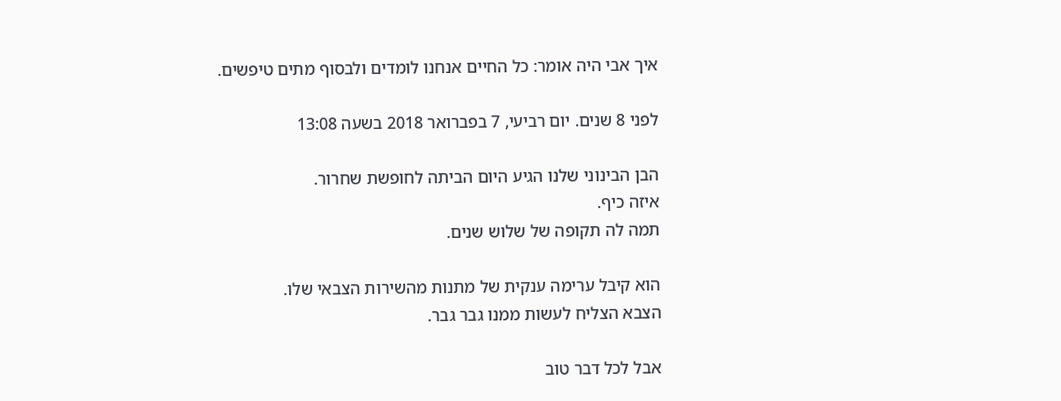איך אבי היה אומר: כל החיים אנחנו לומדים ולבסוף מתים טיפשים.

לפני 8 שנים. יום רביעי, 7 בפברואר 2018 בשעה 13:08

הבן הבינוני שלנו הגיע היום הביתה לחופשת שחרור.
איזה כיף.
תמה לה תקופה של שלוש שנים.

הוא קיבל ערימה ענקית של מתנות מהשירות הצבאי שלו.
הצבא הצליח לעשות ממנו גבר גבר.

אבל לכל דבר טוב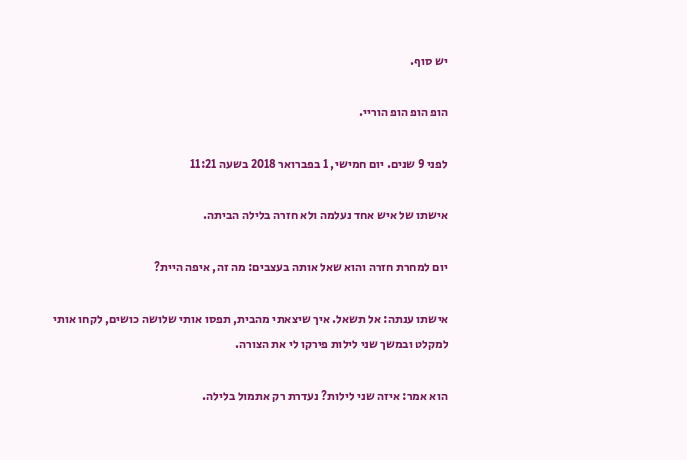יש סוף.

הופ הופ הופ הוריי.

לפני 9 שנים. יום חמישי, 1 בפברואר 2018 בשעה 11:21

אישתו של איש אחד נעלמה ולא חזרה בלילה הביתה.

יום למחרת חזרה והוא שאל אותה בעצבים: מה זה, איפה היית?

אישתו ענתה: אל תשאל. איך שיצאתי מהבית, תפסו אותי שלושה כושים, לקחו אותי למקלט ובמשך שני לילות פירקו לי את הצורה.

הוא אמר: איזה שני לילות? נעדרת רק אתמול בלילה.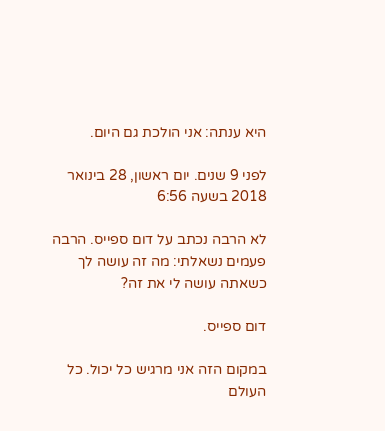היא ענתה: אני הולכת גם היום.

לפני 9 שנים. יום ראשון, 28 בינואר 2018 בשעה 6:56

לא הרבה נכתב על דום ספייס. הרבה פעמים נשאלתי: מה זה עושה לך כשאתה עושה לי את זה?

דום ספייס.

במקום הזה אני מרגיש כל יכול. כל העולם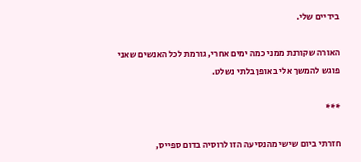בידיים שלי.

האורה שקורנת ממני כמה ימים אחרי, גורמת לכל האנשים שאני פוגש להמשך אלי באופן בלתי נשלט.

***

חזרתי ביום שישי מהנסיעה הזו לרוסיה בדום ספייס,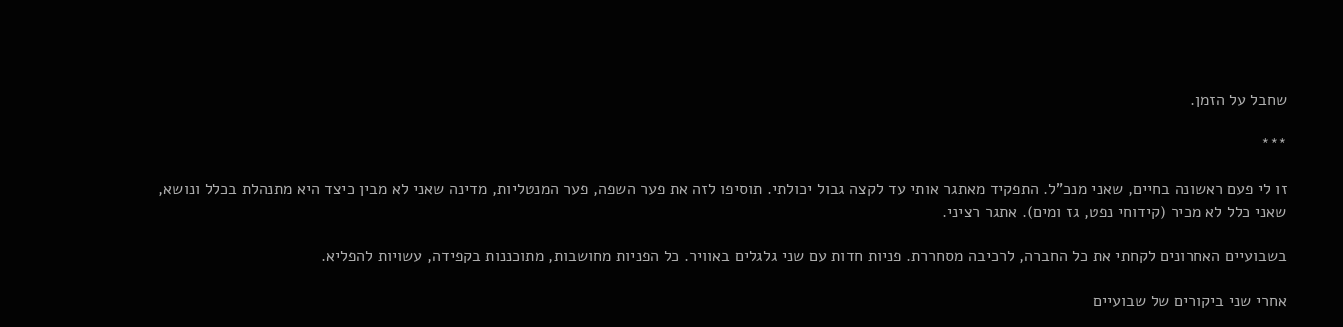שחבל על הזמן.

***

זו לי פעם ראשונה בחיים, שאני מנכ"ל. התפקיד מאתגר אותי עד לקצה גבול יכולתי. תוסיפו לזה את פער השפה, פער המנטליות, מדינה שאני לא מבין כיצד היא מתנהלת בכלל ונושא, שאני כלל לא מכיר (קידוחי נפט, גז ומים). אתגר רציני.

בשבועיים האחרונים לקחתי את כל החברה, לרכיבה מסחררת. פניות חדות עם שני גלגלים באוויר. כל הפניות מחושבות, מתוכננות בקפידה, עשויות להפליא.

אחרי שני ביקורים של שבועיים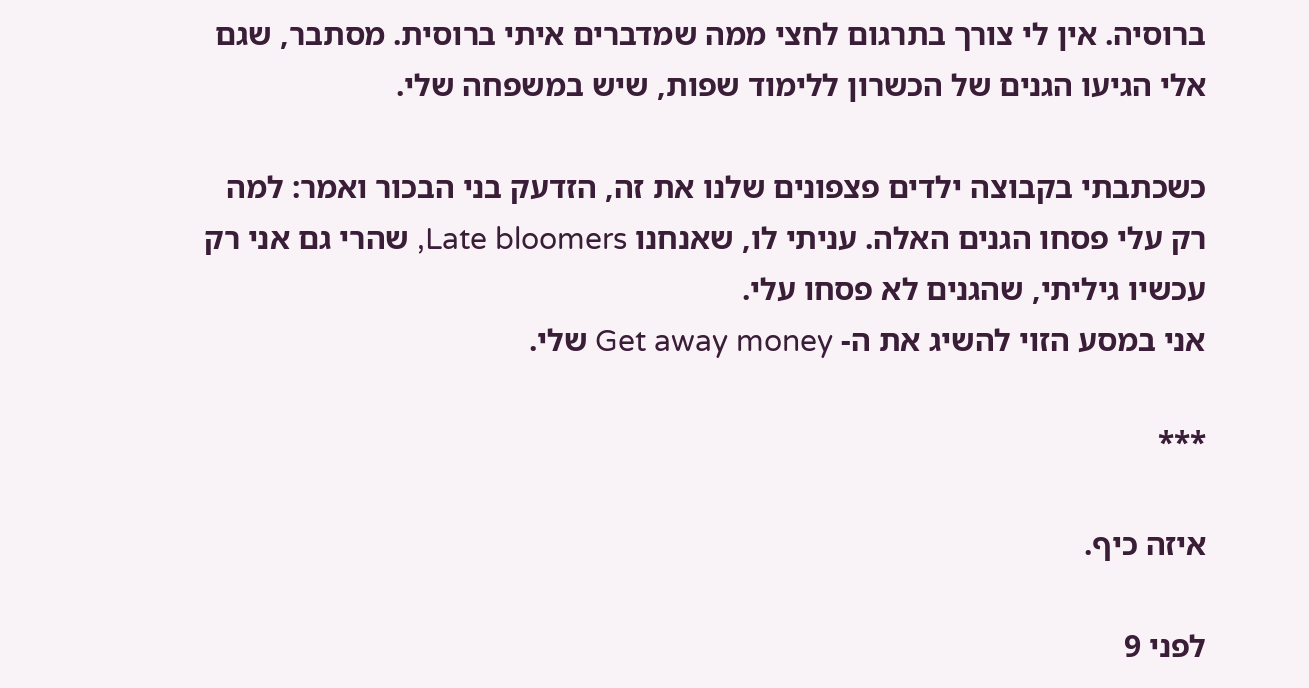ברוסיה. אין לי צורך בתרגום לחצי ממה שמדברים איתי ברוסית. מסתבר, שגם אלי הגיעו הגנים של הכשרון ללימוד שפות, שיש במשפחה שלי.

כשכתבתי בקבוצה ילדים פצפונים שלנו את זה, הזדעק בני הבכור ואמר: למה רק עלי פסחו הגנים האלה. עניתי לו, שאנחנו Late bloomers, שהרי גם אני רק עכשיו גיליתי, שהגנים לא פסחו עלי.
אני במסע הזוי להשיג את ה- Get away money שלי.

***

איזה כיף.

לפני 9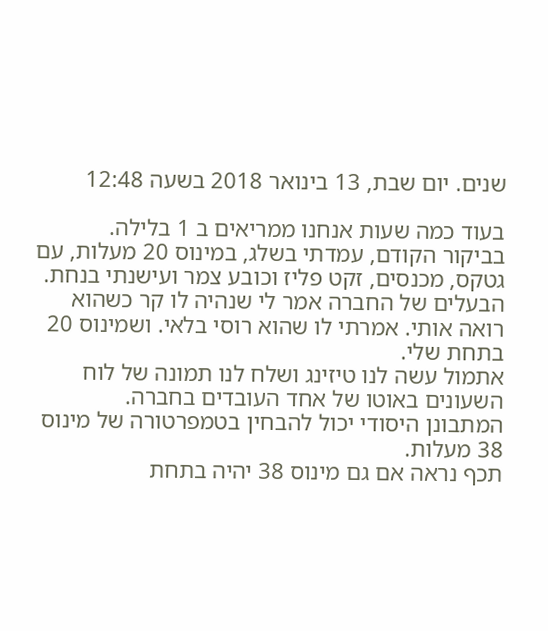שנים. יום שבת, 13 בינואר 2018 בשעה 12:48

בעוד כמה שעות אנחנו ממריאים ב 1 בלילה.
בביקור הקודם, עמדתי בשלג, במינוס 20 מעלות, עם גטקס, מכנסים, זקט פליז וכובע צמר ועישנתי בנחת. הבעלים של החברה אמר לי שנהיה לו קר כשהוא רואה אותי. אמרתי לו שהוא רוסי בלאי. ושמינוס 20 בתחת שלי.
אתמול עשה לנו טיזינג ושלח לנו תמונה של לוח השעונים באוטו של אחד העובדים בחברה.
המתבונן היסודי יכול להבחין בטמפרטורה של מינוס 38 מעלות.
תכף נראה אם גם מינוס 38 יהיה בתחת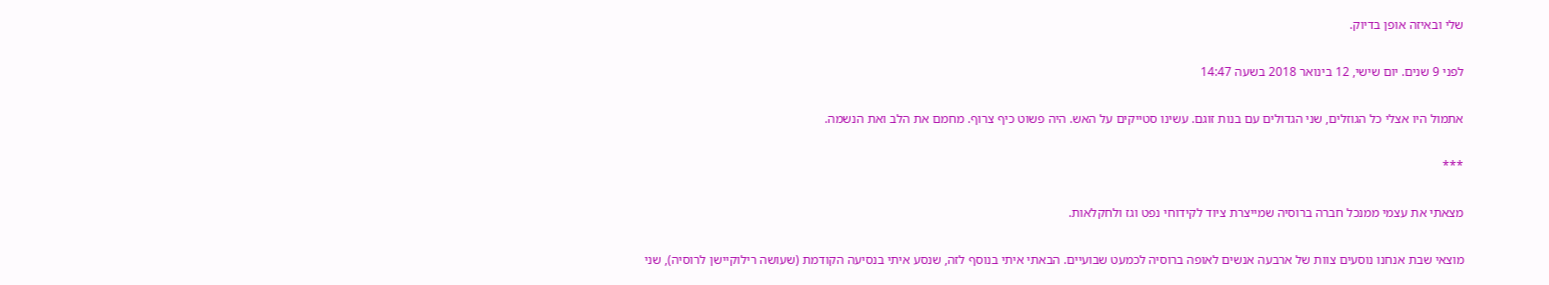שלי ובאיזה אופן בדיוק.

לפני 9 שנים. יום שישי, 12 בינואר 2018 בשעה 14:47

אתמול היו אצלי כל הגוזלים, שני הגדולים עם בנות זוגם. עשינו סטייקים על האש. היה פשוט כיף צרוף. מחמם את הלב ואת הנשמה.

***

מצאתי את עצמי ממנכל חברה ברוסיה שמייצרת ציוד לקידוחי נפט וגז ולחקלאות.

מוצאי שבת אנחנו נוסעים צוות של ארבעה אנשים לאופה ברוסיה לכמעט שבועיים. הבאתי איתי בנוסף לזה, שנסע איתי בנסיעה הקודמת (שעושה רילוקיישן לרוסיה), שני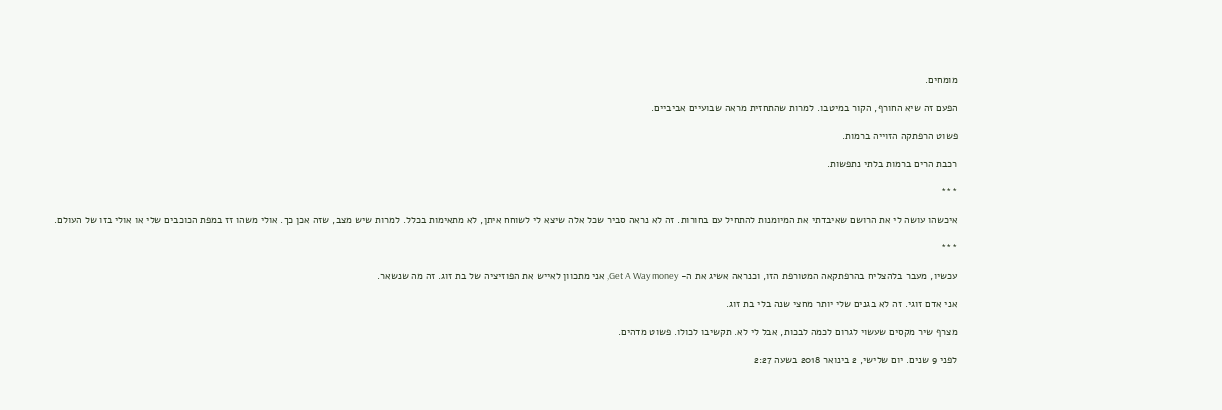מומחים.

הפעם זה שיא החורף, הקור במיטבו. למרות שהתחזית מראה שבועיים אביביים.

פשוט הרפתקה הזוייה ברמות.

רכבת הרים ברמות בלתי נתפשות.

***

איכשהו עושה לי את הרושם שאיבדתי את המיומנות להתחיל עם בחורות. זה לא נראה סביר שכל אלה שיצא לי לשוחח איתן, לא מתאימות בכלל. למרות שיש מצב, שזה אכן כך. אולי משהו זז במפת הכוכבים שלי או אולי בזו של העולם.

***

עכשיו, מעבר בלהצליח בהרפתקאה המטורפת הזו, וכנראה אשיג את ה- Get A Way money, אני מתכוון לאייש את הפוזיציה של בת זוג. זה מה שנשאר.

אני אדם זוגי. זה לא בגנים שלי יותר מחצי שנה בלי בת זוג.

מצרף שיר מקסים שעשוי לגרום לכמה לבכות, אבל לי לא. תקשיבו לכולו. פשוט מדהים.

לפני 9 שנים. יום שלישי, 2 בינואר 2018 בשעה 2:27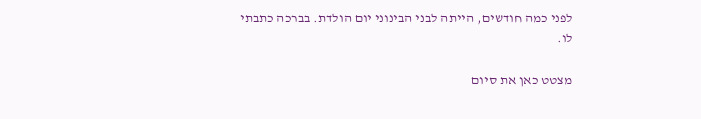לפני כמה חודשים, הייתה לבני הבינוני יום הולדת. בברכה כתבתי לו.

מצטט כאן את סיום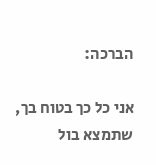הברכה:

אני כל כך בטוח בך, שתמצא בול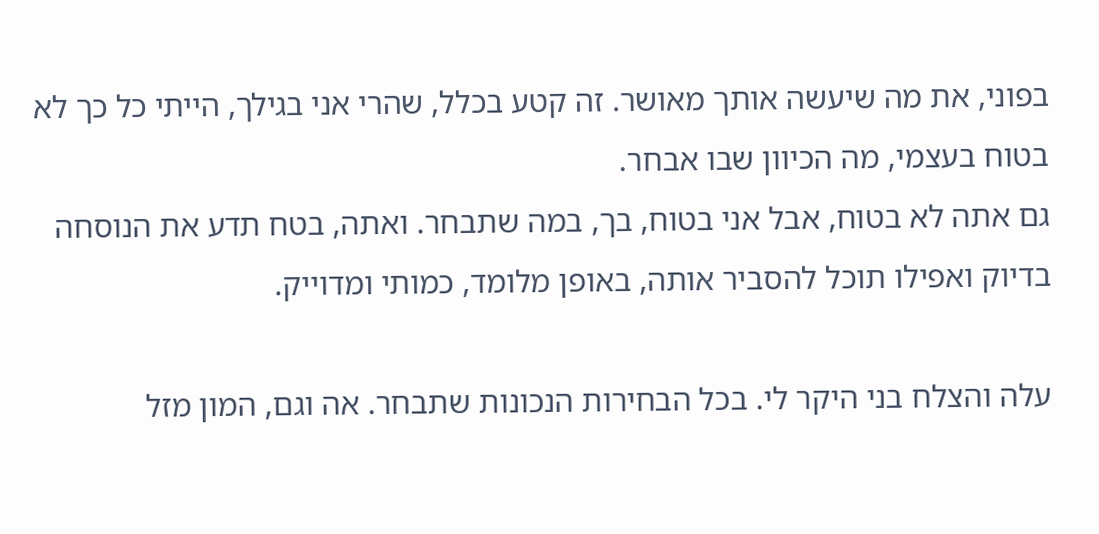בפוני, את מה שיעשה אותך מאושר. זה קטע בכלל, שהרי אני בגילך, הייתי כל כך לא בטוח בעצמי, מה הכיוון שבו אבחר.
גם אתה לא בטוח, אבל אני בטוח, בך, במה שתבחר. ואתה, בטח תדע את הנוסחה בדיוק ואפילו תוכל להסביר אותה, באופן מלומד, כמותי ומדוייק.

עלה והצלח בני היקר לי. בכל הבחירות הנכונות שתבחר. אה וגם, המון מזל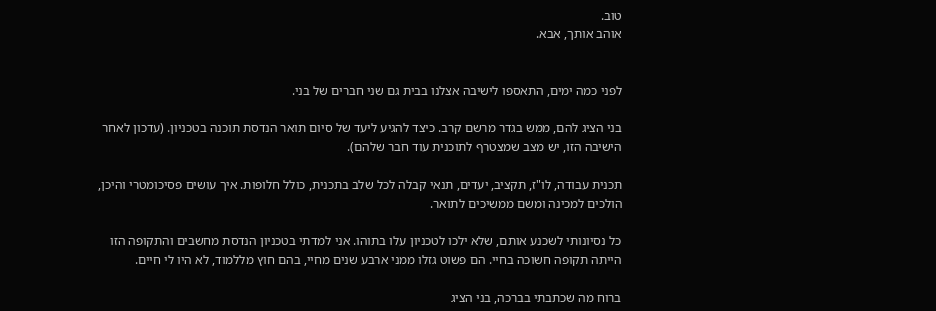טוב.
אוהב אותך, אבא.


לפני כמה ימים, התאספו לישיבה אצלנו בבית גם שני חברים של בני.

בני הציג להם, ממש בגדר מרשם קרב. כיצד להגיע ליעד של סיום תואר הנדסת תוכנה בטכניון. (עדכון לאחר הישיבה הזו, יש מצב שמצטרף לתוכנית עוד חבר שלהם).

תכנית עבודה, לו"ז, תקציב, יעדים, תנאי קבלה לכל שלב בתכנית, כולל חלופות. איך עושים פסיכומטרי והיכן, הולכים למכינה ומשם ממשיכים לתואר.

כל נסיונותי לשכנע אותם, שלא ילכו לטכניון עלו בתוהו. אני למדתי בטכניון הנדסת מחשבים והתקופה הזו הייתה תקופה חשוכה בחיי. הם פשוט גזלו ממני ארבע שנים מחיי, בהם חוץ מללמוד, לא היו לי חיים.

ברוח מה שכתבתי בברכה, בני הציג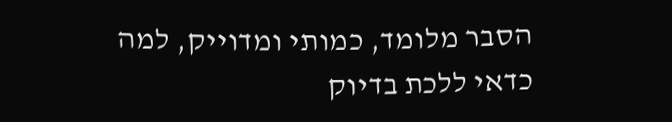הסבר מלומד, כמותי ומדוייק, למה כדאי ללכת בדיוק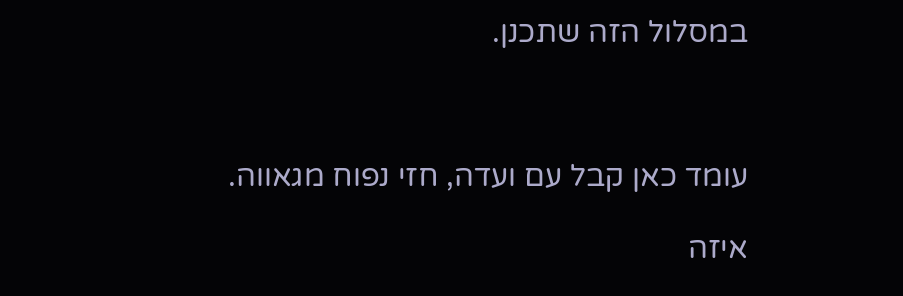במסלול הזה שתכנן.



עומד כאן קבל עם ועדה, חזי נפוח מגאווה.

איזה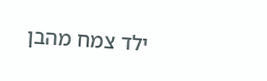ילד צמח מהבן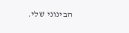הבינוני שלי.